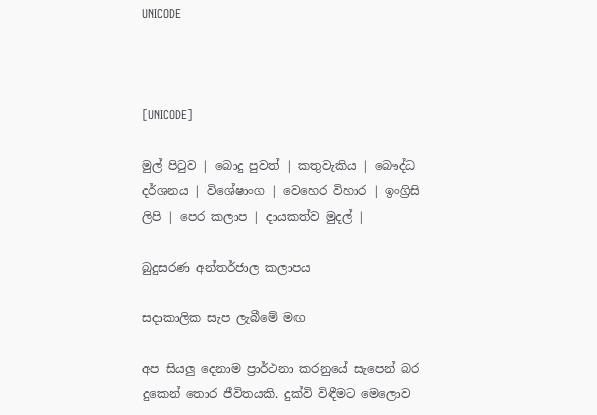UNICODE



[UNICODE]

මුල් පිටුව | බොදු පුවත් | කතුවැකිය | බෞද්ධ දර්ශනය | විශේෂාංග | වෙහෙර විහාර | ඉංග්‍රිසි ලිපි | පෙර කලාප | දායකත්ව මුදල් |

බුදුසරණ අන්තර්ජාල කලාපය

සදාකාලික සැප ලැබීමේ මඟ

අප සියලු දෙනාම ප්‍රාර්ථනා කරනුයේ සැපෙන් බර දුකෙන් තොර ජීවිතයකි. දුක්වි විඳීමට මෙලොව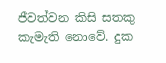ජීවත්වන කිසි සතකු කැමැති නොවේ. දුක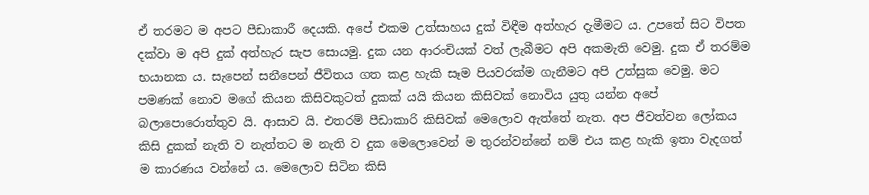ඒ තරමට ම අපට පීඩාකාරී දෙයකි. අපේ එකම උත්සාහය දුක් විඳීම අත්හැර දැමීමට ය. උපතේ සිට විපත දක්වා ම අපි දුක් අත්හැර සැප සොයමු. දුක යන ආරංචියක් වත් ලැබීමට අපි අකමැති වෙමු. දුක ඒ තරම්ම භයානක ය. සැපෙන් සනීපෙන් ජීවිතය ගත කළ හැකි සෑම පියවරක්ම ගැනීමට අපි උත්සුක වෙමු. මට පමණක් නොව මගේ කියන කිසිවකුටත් දුකක් යයි කියන කිසිවක් නොවිය යුතු යන්න අපේ බලාපොරොත්තුව යි. ආසාව යි. එතරම් පීඩාකාරි කිසිවක් මෙලොව ඇත්තේ නැත. අප ජීවත්වන ලෝකය කිසි දුකක් නැති ව නැත්තට ම නැති ව දුක මෙලොවෙන් ම තුරන්වන්නේ නම් එය කළ හැකි ඉතා වැදගත් ම කාරණය වන්නේ ය. මෙලොව සිටින කිසි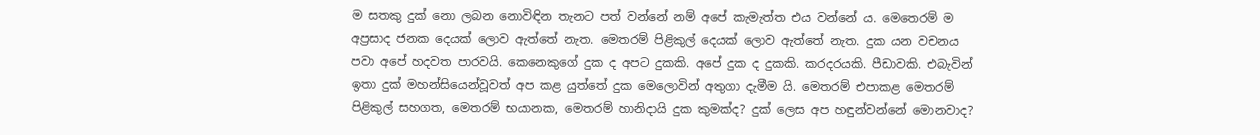ම සතකු දුක් නො ලබන නොවිඳින තැනට පත් වන්නේ නම් අපේ කැමැත්ත එය වන්නේ ය. මෙතෙරම් ම අප්‍රසාද ජනක දෙයක් ලොව ඇත්තේ නැත. මෙතරම් පිළිකුල් දෙයක් ලොව ඇත්තේ නැත. දුක යන වචනය පවා අපේ හදවත පාරවයි. කෙනෙකුගේ දුක ද අපට දුකකි. අපේ දුක ද දුකකි. කරදරයකි. පීඩාවකි. එබැවින් ඉතා දුක් මහන්සියෙන්වූවත් අප කළ යුත්තේ දුක මෙලොවින් අතුගා දැමීම යි. මෙතරම් එපාකළ මෙතරම් පිළිකුල් සහගත, මෙතරම් භයානක, මෙතරම් හානිදායි දුක කුමක්ද? දුක් ලෙස අප හඳුන්වන්නේ මොනවාද?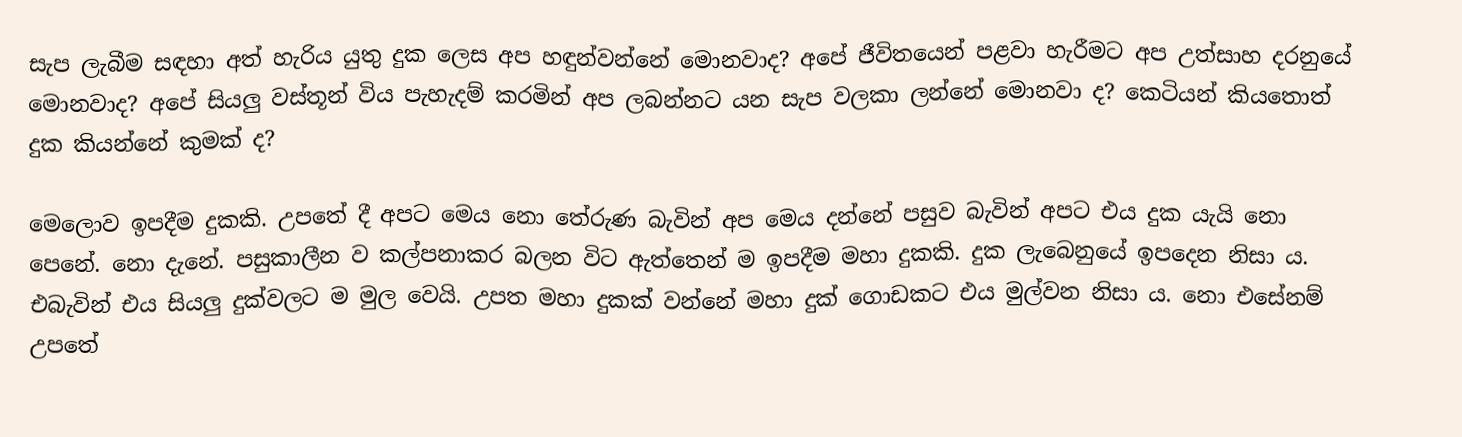සැප ලැබීම සඳහා අත් හැරිය යුතු දුක ලෙස අප හඳුන්වන්නේ මොනවාද? අපේ ජීවිතයෙන් පළවා හැරීමට අප උත්සාහ දරනුයේ මොනවාද? අපේ සියලු වස්තූන් විය පැහැදම් කරමින් අප ලබන්නට යන සැප වලකා ලන්නේ මොනවා ද? කෙටියන් කියතොත් දුක කියන්නේ කුමක් ද?

මෙලොව ඉපදීම දුකකි. උපතේ දී අපට මෙය නො තේරුණ බැවින් අප මෙය දන්නේ පසුව බැවින් අපට එය දුක යැයි නො පෙනේ. නො දැනේ. පසුකාලීන ව කල්පනාකර බලන විට ඇත්තෙන් ම ඉපදීම මහා දුකකි. දුක ලැබෙනුයේ ඉපදෙන නිසා ය. එබැවින් එය සියලු දුක්වලට ම මුල වෙයි. උපත මහා දුකක් වන්නේ මහා දුක් ගොඩකට එය මුල්වන නිසා ය. නො එසේනම් උපතේ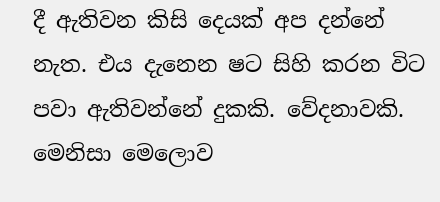දී ඇතිවන කිසි දෙයක් අප දන්නේ නැත. එය දැනෙන ෂට සිහි කරන විට පවා ඇතිවන්නේ දුකකි. වේදනාවකි. මෙනිසා මෙලොව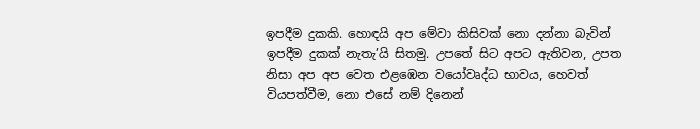ඉපදීම දුකකි. හොඳයි අප මේවා කිසිවක් නො දන්නා බැවින් ඉපදීම දුකක් නැතැ’යි සිතමු. උපතේ සිට අපට ඇතිවන, උපත නිසා අප අප වෙත එළඹෙන වයෝවෘද්ධ භාවය, හෙවත් වියපත්වීම, නො එසේ නම් දිනෙන්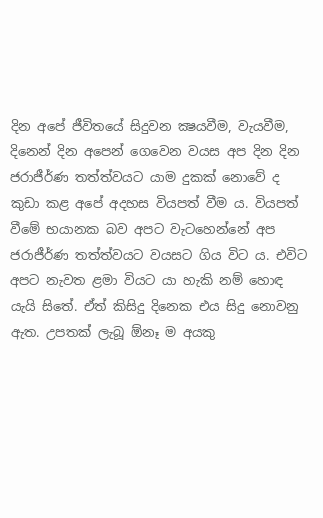දින අපේ ජීවිතයේ සිදුවන ක්‍ෂයවීම, වැයවීම, දිනෙන් දින අපෙන් ගෙවෙන වයස අප දින දින ජරාජීර්ණ තත්ත්වයට යාම දුකක් නොවේ ද කුඩා කළ අපේ අදහස වියපත් වීම ය. වියපත් වීමේ භයානක බව අපට වැටහෙන්නේ අප ජරාජීර්ණ තත්ත්වයට වයසට ගිය විට ය. එවිට අපට නැවත ළමා වියට යා හැකි නම් හොඳ යැයි සිතේ. ඒත් කිසිදු දිනෙක එය සිදු නොවනු ඇත. උපතක් ලැබූ ඕනෑ ම අයකු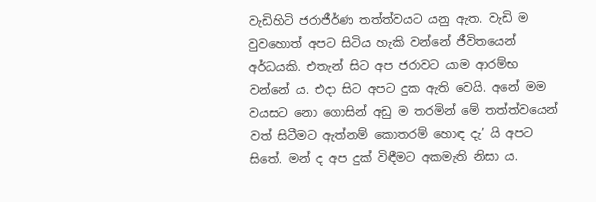වැඩිහිටි ජරාජීර්ණ තත්ත්වයට යනු ඇත. වැඩි ම වුවහොත් අපට සිටිය හැකි වන්නේ ජීවිතයෙන් අර්ධයකි. එතැන් සිට අප ජරාවට යාම ආරම්භ වන්නේ ය. එදා සිට අපට දුක ඇති වෙයි. අනේ මම වයසට නො ගොසින් අඩු ම තරමින් මේ තත්ත්වයෙන් වත් සිටීමට ඇත්නම් කොතරම් හොඳ දැ’ යි අපට සිතේ. මන් ද අප දුක් විඳීමට අකමැති නිසා ය.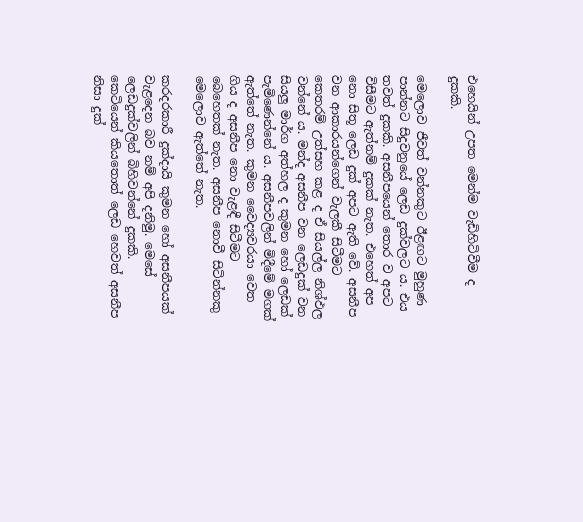එහෙයින් උපත මෙන්ම වැඩිහිටිවීම ද දුකකි.

මෙලොව ජීවත් වන්නකුට ඊළඟට මුහුණ පාන්නට සිදුවනුයේ ලෙඩ දුක්වලට ය. එය තවත් දුකකි. අසනීපයෙන් තොර ව අපට විසීමට ඇත්නම් දුකක් නැත. එහෙත් අප නො සිතූ ලෙඩ දුක් අපට ඇති වේ. අසනීප වන ආකාරයන්ගෙන් වැලකී සිටීමට කෙතරම් උත්සහ කළ ද ඒ සියල්ල නිශ්ඵල වන්නේ ය. මන්ද අසනීප වන ලෙඩදුක් වන සියලු මාර්ග අත්හල ද කුමන හෝ ලෙඩක් පැමිණෙන්නේ ය. අසනීපවලින් මිදීමේ මගක් ඇත්තේ නැත. කුමන වෛද්‍යවරයා වෙත ගිය ද අසනීප නො වැළඳී සිටීමට බෙහෙතක් නැත. අසනීප නොවී සිටින්නකු මෙලොව ඇත්තේ නැත.

කරදරකාරී දුක්දායි කුමන හෝ අසනීපයක් වැළදෙන බව නම් අපි දනිමු. මෙසේ ලෙඩදුක්වලින් බිහිවන්නේ දුකකි. කෙටියෙන් කියතොත් ලෙඩ හෙවත් අසනීප නිසා දුක්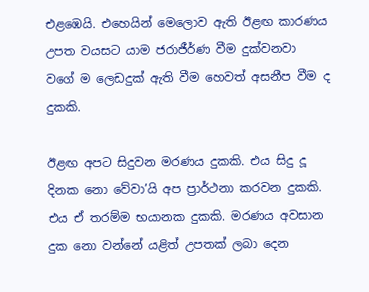එළඹෙයි. එහෙයින් මෙලොව ඇති ඊළඟ කාරණය උපත වයසට යාම ජරාජීර්ණ වීම දුක්වනවා වගේ ම ලෙඩදුක් ඇති වීම හෙවත් අසනීප වීම ද දුකකි.

ඊළඟ අපට සිදුවන මරණය දුකකි. එය සිදු දූ දිනක නො වේවා’යි අප ප්‍රාර්ථනා කරවන දුකකි. එය ඒ තරම්ම භයානක දුකකි. මරණය අවසාන දුක නො වන්නේ යළිත් උපතක් ලබා දෙන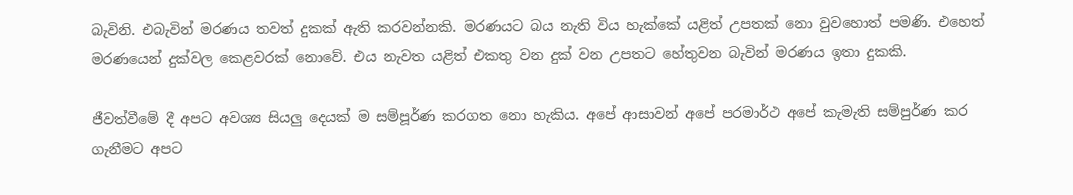බැවිනි. එබැවින් මරණය තවත් දුකක් ඇති කරවන්නකි. මරණයට බය නැති විය හැක්කේ යළිත් උපතක් නො වුවහොත් පමණි. එහෙත් මරණයෙන් දුක්වල කෙළවරක් නොවේ. එය නැවත යළිත් එකතු වන දුක් වන උපතට හේතුවන බැවින් මරණය ඉතා දුකකි.

ජීවත්වීමේ දී අපට අවශ්‍ය සියලු දෙයක් ම සම්පූර්ණ කරගත නො හැකිය. අපේ ආසාවන් අපේ පරමාර්ථ අපේ කැමැති සම්පුර්ණ කර ගැනීමට අපට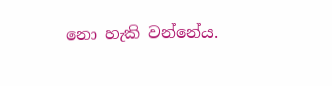නො හැකි වන්නේය.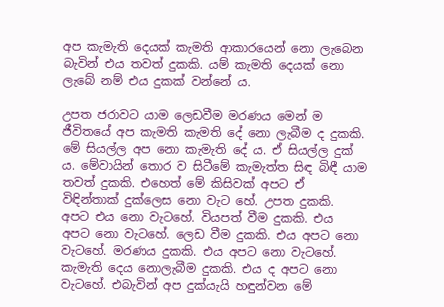අප කැමැති දෙයක් කැමති ආකාරයෙන් නො ලැබෙන බැවින් එය තවත් දුකකි. යම් කැමති දෙයක් නො ලැබේ නම් එය දුකක් වන්නේ ය.

උපත ජරාවට යාම ලෙඩවීම මරණය මෙන් ම ජීවිතයේ අප කැමති කැමති දේ නො ලැබීම ද දුකකි. මේ සියල්ල අප නො කැමැති දේ ය. ඒ සියල්ල දුක් ය. මේවායින් තොර ව සිටීමේ කැමැත්ත සිඳ බිඳී යාම තවත් දුකකි. එහෙත් මේ කිසිවක් අපට ඒ විඳින්තාක් දුක්ලෙස නො වැට හේ. උපත දුකකි. අපට එය නො වැටහේ. වියපත් වීම දුකකි. එය අපට නො වැටහේ. ලෙඩ වීම දුකකි. එය අපට නො වැටහේ. මරණය දුකකි. එය අපට නො වැටහේ. කැමැති දෙය නොලැබීම දුකකි. එය ද අපට නො වැටහේ. එබැවින් අප දුක්යැයි හඳුන්වන මේ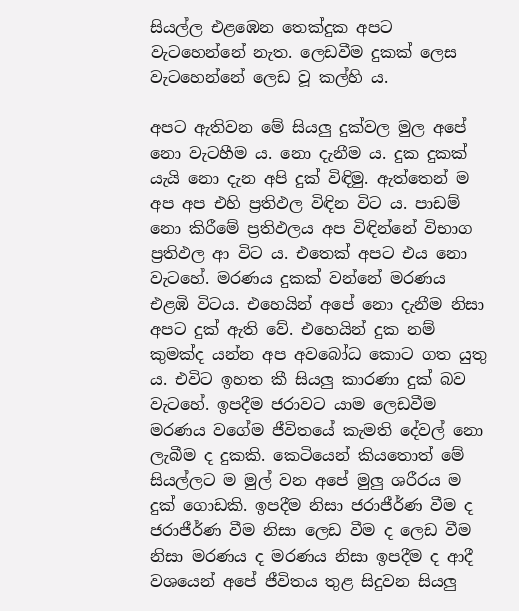සියල්ල එළඹෙන තෙක්දුක අපට වැටහෙන්නේ නැත. ලෙඩවීම දුකක් ලෙස වැටහෙන්නේ ලෙඩ වූ කල්හි ය.

අපට ඇතිවන මේ සියලු දුක්වල මුල අපේ නො වැටහීම ය. නො දැනීම ය. දුක දුකක් යැයි නො දැන අපි දුක් විඳිමු. ඇත්තෙන් ම අප අප එහි ප්‍රතිඵල විඳින විට ය. පාඩම් නො කිරීමේ ප්‍රතිඵලය අප විඳින්නේ විභාග ප්‍රතිඵල ආ විට ය. එතෙක් අපට එය නො වැටහේ. මරණය දුකක් වන්නේ මරණය එළඹි විටය. එහෙයින් අපේ නො දැනීම නිසා අපට දුක් ඇති වේ. එහෙයින් දුක නම් කුමක්ද යන්න අප අවබෝධ කොට ගත යුතු ය. එවිට ඉහත කී සියලු කාරණා දුක් බව වැටහේ. ඉපදීම ජරාවට යාම ලෙඩවීම මරණය වගේම ජීවිතයේ කැමති දේවල් නො ලැබීම ද දුකකි. කෙටියෙන් කියතොත් මේ සියල්ලට ම මුල් වන අපේ මුලු ශරීරය ම දුක් ගොඩකි. ඉපදීම නිසා ජරාජීර්ණ වීම ද ජරාජීර්ණ වීම නිසා ලෙඩ වීම ද ලෙඩ වීම නිසා මරණය ද මරණය නිසා ඉපදීම ද ආදී වශයෙන් අපේ ජීවිතය තුළ සිදුවන සියලු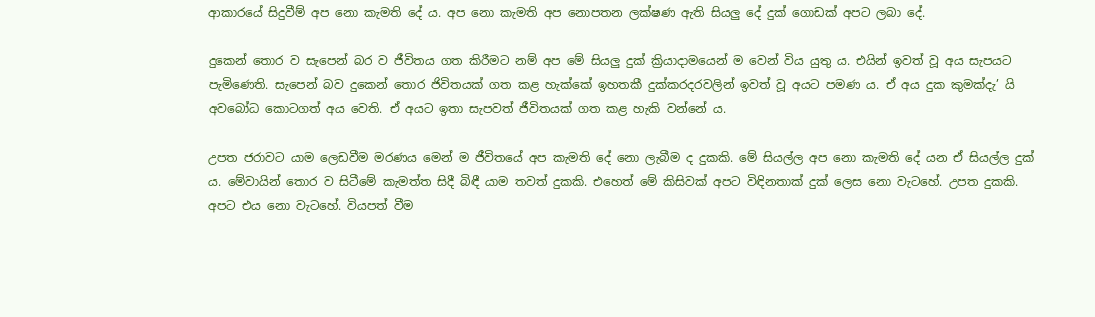ආකාරයේ සිදුවීම් අප නො කැමති දේ ය. අප නො කැමති අප නොපතන ලක්ෂණ ඇති සියලු දේ දුක් ගොඩක් අපට ලබා දේ.

දුකෙන් තොර ව සැපෙන් බර ව ජීවිතය ගත කිරීමට නම් අප මේ සියලු දුක් ක්‍රියාදාමයෙන් ම වෙන් විය යුතු ය. එයින් ඉවත් වූ අය සැපයට පැමිණෙති. සැපෙන් බව දුකෙන් තොර ජිවිතයක් ගත කළ හැක්කේ ඉහතකී දුක්කරදරවලින් ඉවත් වූ අයට පමණ ය. ඒ අය දුක කුමක්දැ’ යි අවබෝධ කොටගත් අය වෙති. ඒ අයට ඉතා සැපවත් ජීවිතයක් ගත කළ හැකි වන්නේ ය.

උපත ජරාවට යාම ලෙඩවීම මරණය මෙන් ම ජීවිතයේ අප කැමති දේ නො ලැබීම ද දුකකි. මේ සියල්ල අප නො කැමති දේ යන ඒ සියල්ල දුක් ය. මේවායින් තොර ව සිටීමේ කැමත්ත සිදී බිඳී යාම තවත් දුකකි. එහෙත් මේ කිසිවක් අපට විඳිනතාක් දුක් ලෙස නො වැටහේ. උපත දුකකි. අපට එය නො වැටහේ. වියපත් වීම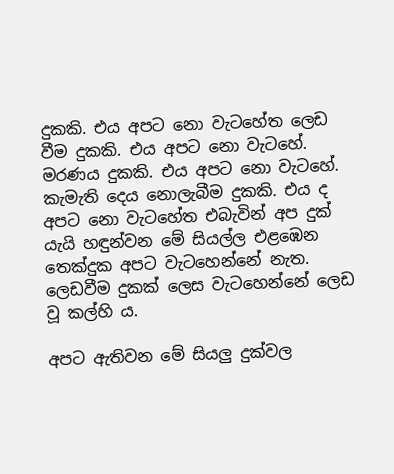දුකකි. එය අපට නො වැටහේත ලෙඩ වීම දුකකි. එය අපට නො වැටහේ. මරණය දුකකි. එය අපට නො වැටහේ. කැමැති දෙය නොලැබීම දුකකි. එය ද අපට නො වැටහේත එබැවින් අප දුක් යැයි හඳුන්වන මේ සියල්ල එළඹෙන තෙක්දුක අපට වැටහෙන්නේ නැත. ලෙඩවීම දුකක් ලෙස වැටහෙන්නේ ලෙඩ වූ කල්හි ය.

අපට ඇතිවන මේ සියලු දුක්වල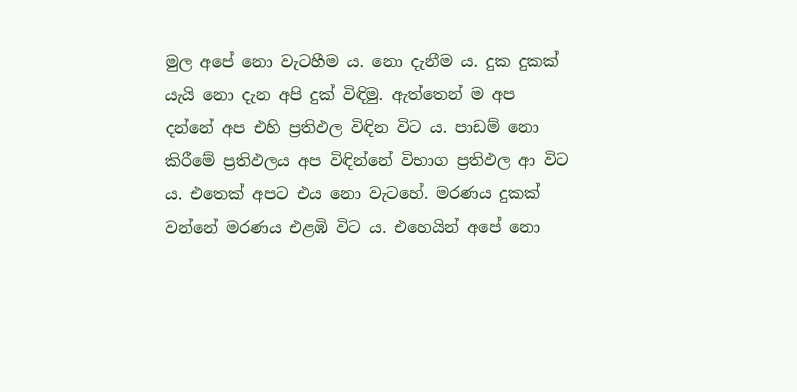මුල අපේ නො වැටහීම ය. නො දැනීම ය. දුක දුකක් යැයි නො දැන අපි දුක් විඳිමු. ඇත්තෙන් ම අප දන්නේ අප එහි ප්‍රතිඵල විඳින විට ය. පාඩම් නො කිරීමේ ප්‍රතිඵලය අප විඳින්නේ විභාග ප්‍රතිඵල ආ විට ය. එතෙක් අපට එය නො වැටහේ. මරණය දුකක් වන්නේ මරණය එළඹි විට ය. එහෙයින් අපේ නො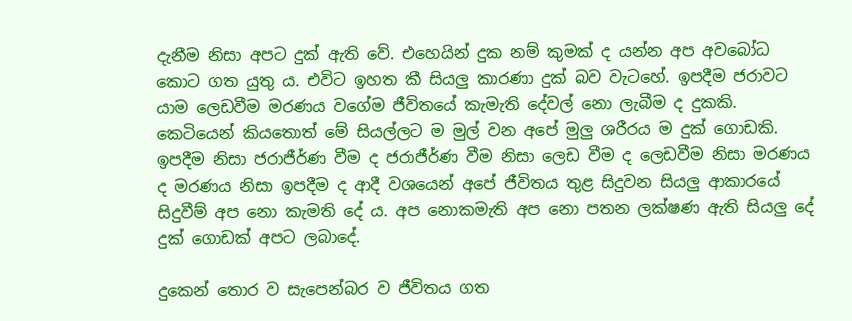දැනීම නිසා අපට දුක් ඇති වේ. එහෙයින් දුක නම් කුමක් ද යන්න අප අවබෝධ කොට ගත යුතු ය. එවිට ඉහත කී සියලු කාරණා දුක් බව වැටහේ. ඉපදීම ජරාවට යාම ලෙඩවීම මරණය වගේම ජීවිතයේ කැමැති දේවල් නො ලැබීම ද දුකකි. කෙටියෙන් කියතොත් මේ සියල්ලට ම මුල් වන අපේ මුලු ශරීරය ම දුක් ගොඩකි. ඉපදීම නිසා ජරාජීර්ණ වීම ද ජරාජීර්ණ වීම නිසා ලෙඩ වීම ද ලෙඩවීම නිසා මරණය ද මරණය නිසා ඉපදීම ද ආදී වශයෙන් අපේ ජීවිතය තුළ සිදුවන සියලු ආකාරයේ සිදුවීම් අප නො කැමති දේ ය. අප නොකමැති අප නො පතන ලක්ෂණ ඇති සියලු දේ දුක් ගොඩක් අපට ලබාදේ.

දුකෙන් තොර ව සැපෙන්බර ව ජීවිතය ගත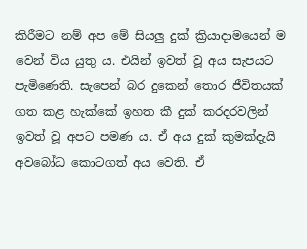කිරීමට නම් අප මේ සියලු දුක් ක්‍රියාදාමයෙන් ම වෙන් විය යුතු ය. එයින් ඉවත් වූ අය සැපයට පැමිණෙති. සැපෙන් බර දුකෙන් තොර ජීවිතයක් ගත කළ හැක්කේ ඉහත කී දුක් කරදරවලින් ඉවත් වූ අපට පමණ ය. ඒ අය දුක් කුමක්දැයි අවබෝධ කොටගත් අය වෙති. ඒ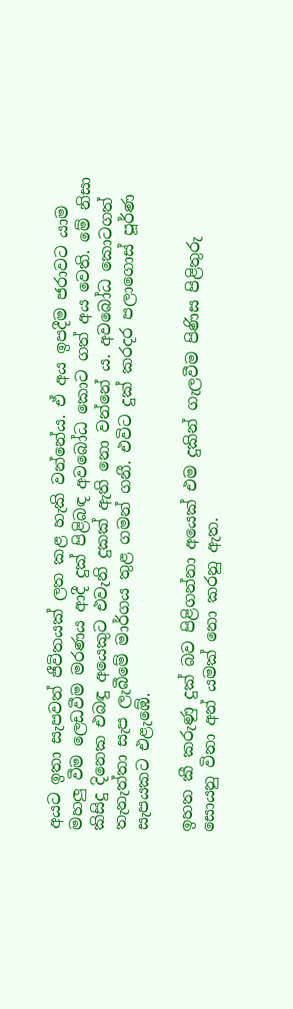අයට ඉතා සැපවත් ජීවිතයක් ලත කළ හැකි වන්නේය. ඒ අය ඉපදීම ජරාවට යාම මහලු වීම ලෙඩවීම මරණය ආදී දුක් පිළිබඳ අවබෝධ කොට ගත් අය වෙති. මේ නිසා කිසිදු දිනෙක එබඳු අයෙකුට එවැනි දුකක් ඇති නො වන්නේ ය. අවබෝධ කොටගත් තැනැත්තා සැප ලැබීමේ මාර්ගය තුළ ගමන් ගනී. එවිට දුක් කරදර පලාගොස් පූර්ණ සැපයකට එළැඹේ.

ඉහත කී කරුණු දුක් බව පිළිගන්නා අයෙක් එම දුකින් ගැලවීම පිණිස පිළිතුරු සොයනු විනා අන් යමක් නො කරනු ඇත.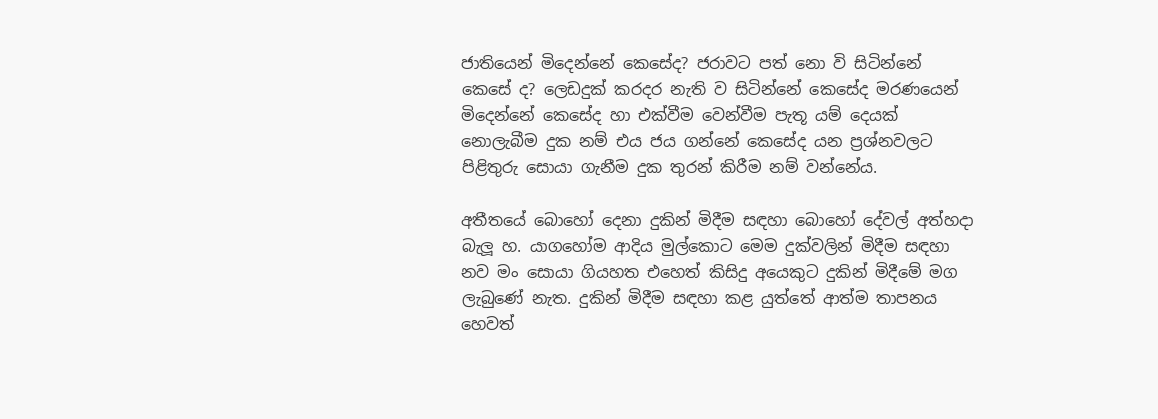ජාතියෙන් මිදෙන්නේ කෙසේද? ජරාවට පත් නො වි සිටින්නේ කෙසේ ද? ලෙඩදුක් කරදර නැති ව සිටින්නේ කෙසේද මරණයෙන් මිදෙන්නේ කෙසේද හා එක්වීම වෙන්වීම පැතූ යම් දෙයක් නොලැබීම දුක නම් එය ජය ගන්නේ කෙසේද යන ප්‍රශ්නවලට පිළිතුරු සොයා ගැනීම දුක තුරන් කිරීම නම් වන්නේය.

අතීතයේ බොහෝ දෙනා දුකින් මිදීම සඳහා බොහෝ දේවල් අත්හදා බැලූ හ. යාගහෝම ආදිය මුල්කොට මෙම දුක්වලින් මිදීම සඳහා නව මං සොයා ගියහත එහෙත් කිසිදු අයෙකුට දුකින් මිදීමේ මග ලැබුණේ නැත. දුකින් මිදීම සඳහා කළ යුත්තේ ආත්ම තාපනය හෙවත්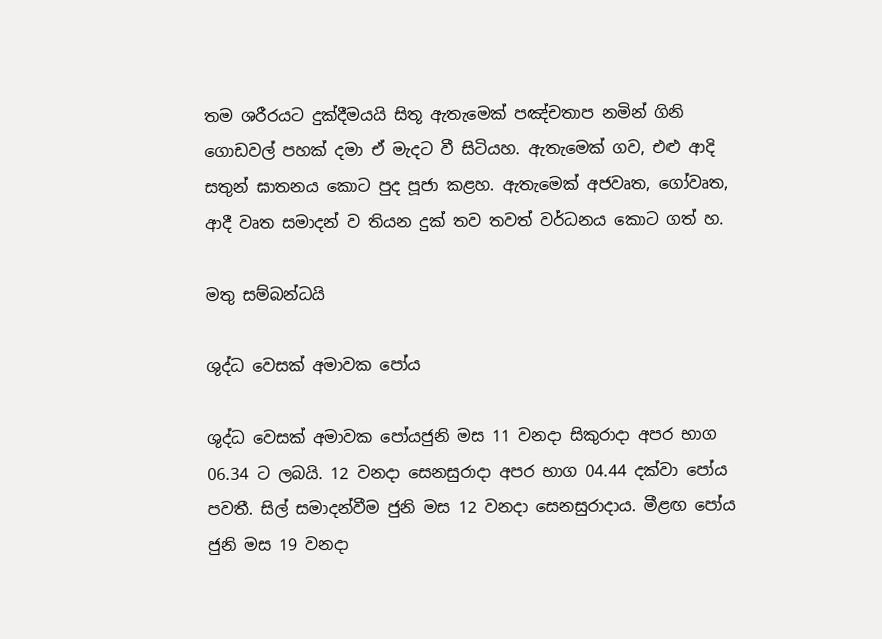තම ශරීරයට දුක්දීමයයි සිතූ ඇතැමෙක් පඤ්චතාප නමින් ගිනි ගොඩවල් පහක් දමා ඒ මැදට වී සිටියහ. ඇතැමෙක් ගව, එළු ආදි සතුන් ඝාතනය කොට පුද පූජා කළහ. ඇතැමෙක් අජවෘත, ගෝවෘත, ආදී වෘත සමාදන් ව තියන දුක් තව තවත් වර්ධනය කොට ගත් හ.

මතු සම්බන්ධයි

ශුද්ධ වෙසක් අමාවක පෝය

ශුද්ධ වෙසක් අමාවක පෝයජුනි මස 11 වනදා සිකුරාදා අපර භාග 06.34 ට ලබයි. 12 වනදා සෙනසුරාදා අපර භාග 04.44 දක්වා පෝය පවතී. සිල් සමාදන්වීම ජුනි මස 12 වනදා සෙනසුරාදාය. මීළඟ පෝය
ජුනි මස 19 වනදා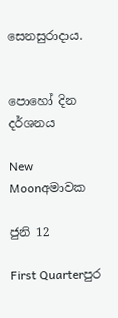සෙනසුරාදාය.


පොහෝ දින දර්ශනය

New Moonඅමාවක

ජුනි 12

First Quarterපුර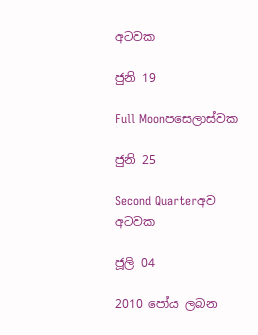අටවක

ජුනි 19

Full Moonපසෙලාස්වක

ජුනි 25

Second Quarterඅව අටවක

ජූලි 04

2010 පෝය ලබන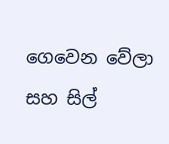ගෙවෙන වේලා සහ සිල්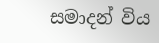සමාදන් විය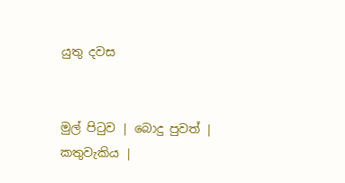යුතු දවස


මුල් පිටුව | බොදු පුවත් | කතුවැකිය |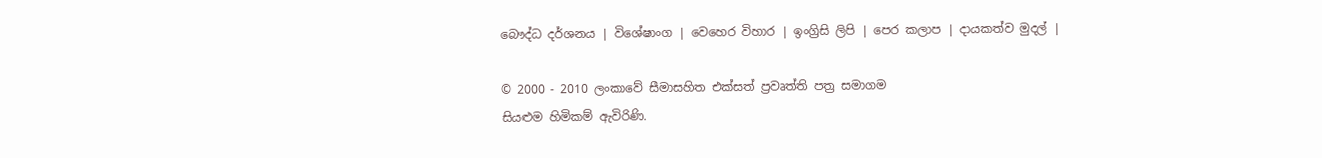බෞද්ධ දර්ශනය | විශේෂාංග | වෙහෙර විහාර | ඉංග්‍රිසි ලිපි | පෙර කලාප | දායකත්ව මුදල් |

© 2000 - 2010 ලංකාවේ සීමාසහිත එක්සත් ප්‍රවෘත්ති පත්‍ර සමාගම
සියළුම හිමිකම් ඇවිරිණි.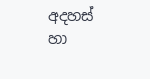අදහස් හා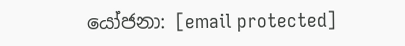යෝජනා: [email protected]